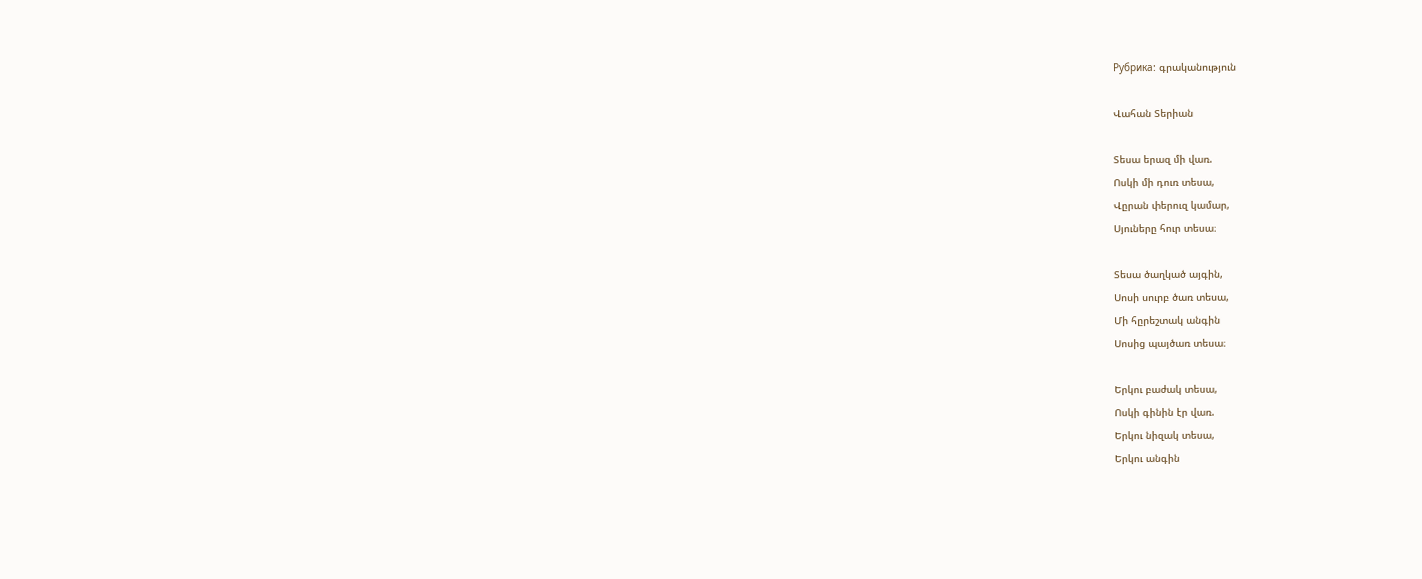Рубрика: գրականություն

Վահան Տերիան

Տեսա երազ մի վառ.
Ոսկի մի դուռ տեսա,
Վըրան փերուզ կամար,
Սյուները հուր տեսա։

Տեսա ծաղկած այգին,
Սոսի սուրբ ծառ տեսա,
Մի հըրեշտակ անգին
Սոսից պայծառ տեսա։

Երկու բաժակ տեսա,
Ոսկի գինին էր վառ.
Երկու նիզակ տեսա,
Երկու անգին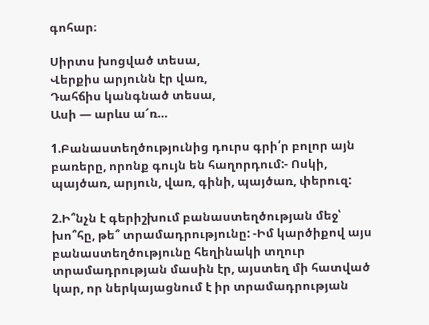գոհար։

Սիրտս խոցված տեսա,
Վերքիս արյունն էր վառ,
Դահճիս կանգնած տեսա,
Ասի — արևս ա՜ռ…

1.Բանաստեղծությունից դուրս գրի՛ր բոլոր այն բառերը, որոնք գույն են հաղորդում:- Ոսկի, պայծառ, արյուն, վառ, գինի, պայծառ, փերուզ:

2.Ի՞նչն է գերիշխում բանաստեղծության մեջ՝ խո՞հը, թե՞ տրամադրությունը: -Իմ կարծիքով այս բանաստեղծությունը հեղինակի տղուր տրամադրության մասին էր, այստեղ մի հատված կար, որ ներկայացնում է իր տրամադրության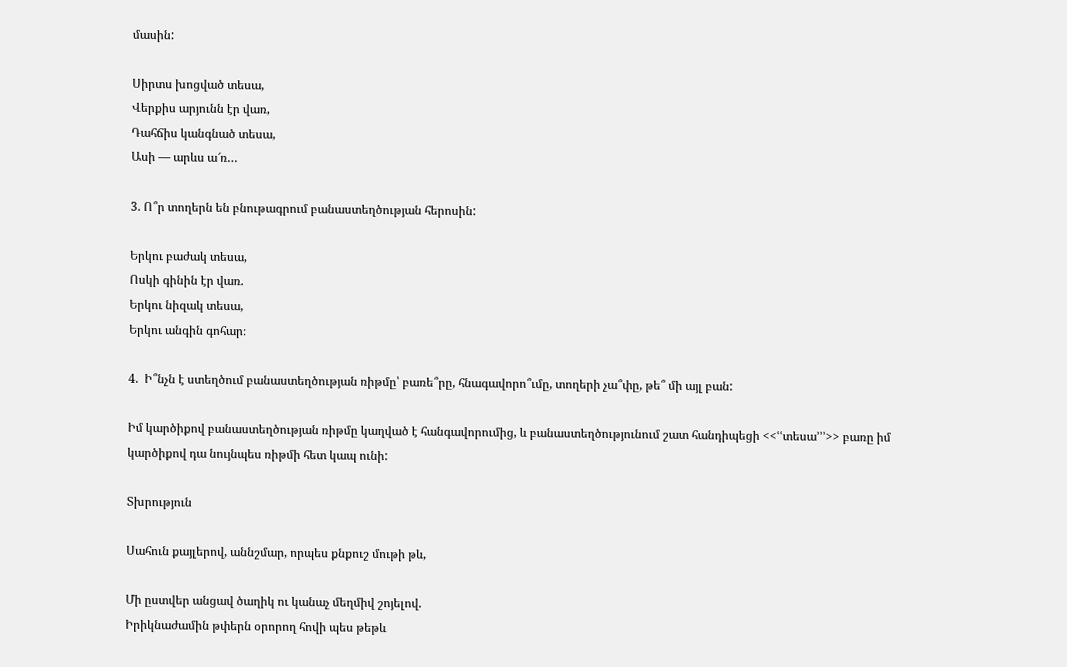մասին:

Սիրտս խոցված տեսա,
Վերքիս արյունն էր վառ,
Դահճիս կանգնած տեսա,
Ասի — արևս ա՜ռ…

3. Ո՞ր տողերն են բնութագրում բանաստեղծության հերոսին:

Երկու բաժակ տեսա,
Ոսկի գինին էր վառ.
Երկու նիզակ տեսա,
Երկու անգին գոհար։

4.  Ի՞նչն է ստեղծում բանաստեղծության ռիթմը՝ բառե՞րը, հնագավորո՞ւմը, տողերի չա՞փը, թե՞ մի այլ բան:

Իմ կարծիքով բանաստեղծության ռիթմը կաղված է հանգավորումից, և բանաստեղծությունում շատ հանդիպեցի <<ՙՙտեսա՚՚՚>> բառը իմ կարծիքով դա նույնպես ռիթմի հետ կապ ունի:

Տխրություն

Սահուն քայլերով, աննշմար, որպես քնքուշ մութի թև,

Մի ըստվեր անցավ ծաղիկ ու կանաչ մեղմիվ շոյելով.
Իրիկնաժամին թփերն օրորող հովի պես թեթև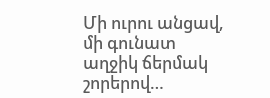Մի ուրու անցավ, մի գունատ աղջիկ ճերմակ շորերով…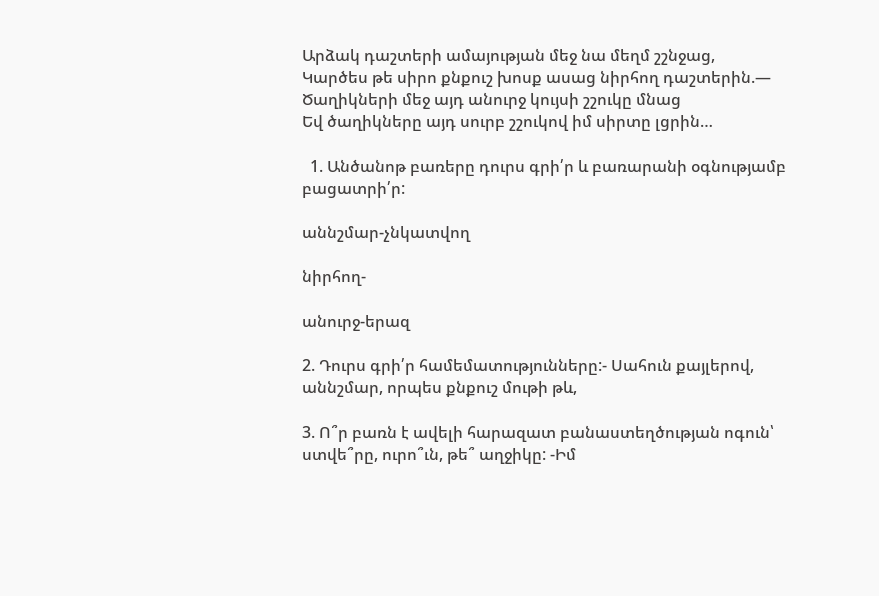Արձակ դաշտերի ամայության մեջ նա մեղմ շշնջաց,
Կարծես թե սիրո քնքուշ խոսք ասաց նիրհող դաշտերին.—
Ծաղիկների մեջ այդ անուրջ կույսի շշուկը մնաց
Եվ ծաղիկները այդ սուրբ շշուկով իմ սիրտը լցրին…

  1. Անծանոթ բառերը դուրս գրի՛ր և բառարանի օգնությամբ բացատրի՛ր:

աննշմար-չնկատվող

նիրհող-

անուրջ-երազ

2. Դուրս գրի՛ր համեմատությունները:- Սահուն քայլերով, աննշմար, որպես քնքուշ մութի թև,

3. Ո՞ր բառն է ավելի հարազատ բանաստեղծության ոգուն՝ ստվե՞րը, ուրո՞ւն, թե՞ աղջիկը: -Իմ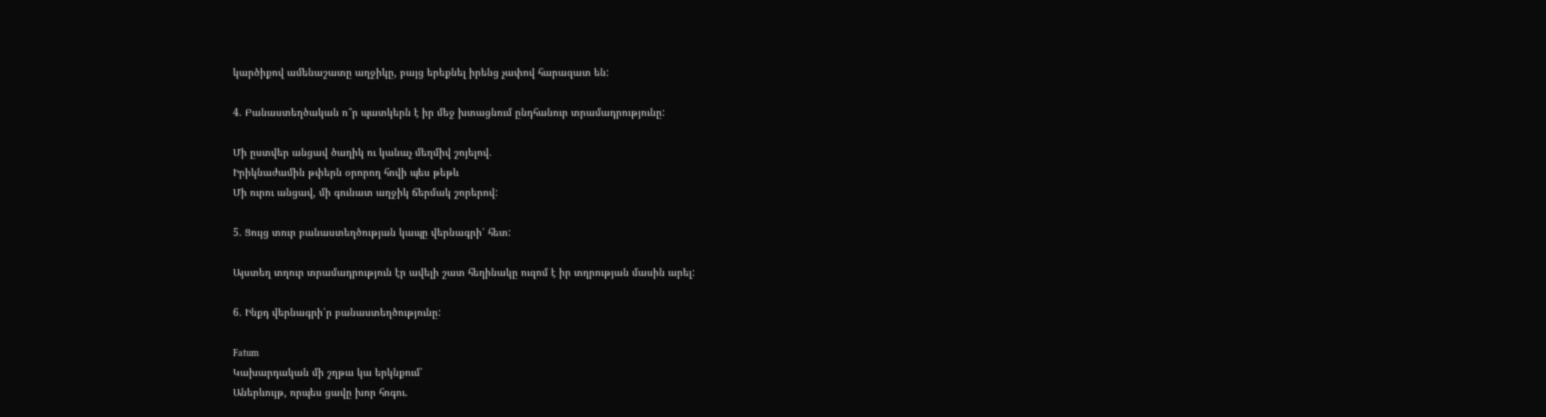կարծիքով ամենաշատը աղջիկը, բայց երեքնել իրենց չափով հարազատ են:

4. Բանաստեղծական ո՞ր պատկերն է իր մեջ խտացնում ընդհանուր տրամադրությունը:

Մի ըստվեր անցավ ծաղիկ ու կանաչ մեղմիվ շոյելով.
Իրիկնաժամին թփերն օրորող հովի պես թեթև
Մի ուրու անցավ, մի գունատ աղջիկ ճերմակ շորերով:

5. Ցույց տուր բանաստեղծության կապը վերնագրի՛ հետ:

Այստեղ տղուր տրամադրություն էր ավելի շատ հեղինակը ուզոմ է իր տղրության մասին արել:

6. Ինքդ վերնագրի՛ր բանաստեղծությունը:

Fatum
Կախարդական մի շղթա կա երկնքում՝
Աներևույթ, որպես ցավը խոր հոգու.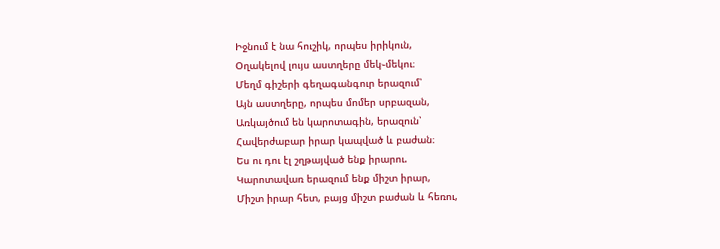Իջնում է նա հուշիկ, որպես իրիկուն,
Օղակելով լույս աստղերը մեկ֊մեկու։
Մեղմ գիշերի գեղագանգուր երազում՝
Այն աստղերը, որպես մոմեր սրբազան,
Առկայծում են կարոտագին, երազուն՝
Հավերժաբար իրար կապված և բաժան։
Ես ու դու էլ շղթայված ենք իրարու.
Կարոտավառ երազում ենք միշտ իրար,
Միշտ իրար հետ, բայց միշտ բաժան և հեռու,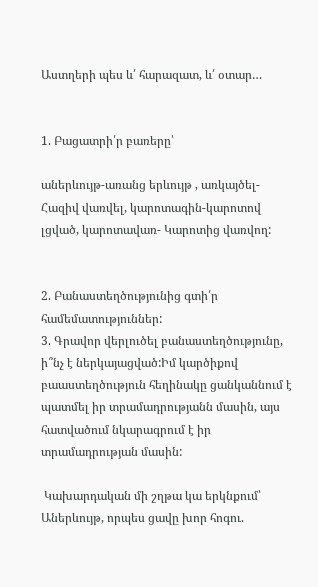Աստղերի պես և՛ հարազատ, և՛ օտար…


1. Բացատրի՛ր բառերը՝

աներևույթ-առանց երևույթ , առկայծել- Հազիվ վառվել, կարոտագին-կարոտով լցված, կարոտավառ- Կարոտից վառվող:


2. Բանաստեղծությունից գտի՛ր համեմատություններ:
3. Գրավոր վերլուծել բանաստեղծությունը, ի՞նչ է ներկայացված:Իմ կարծիքով բաաստեղծություն հեղինակը ցանկաննում է պատմել իր տրամադրությանն մասին, այս հատվածում նկարագրում է իր տրամադրության մասին:

 Կախարդական մի շղթա կա երկնքում՝
Աներևույթ, որպես ցավը խոր հոգու.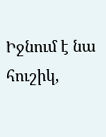Իջնում է նա հուշիկ,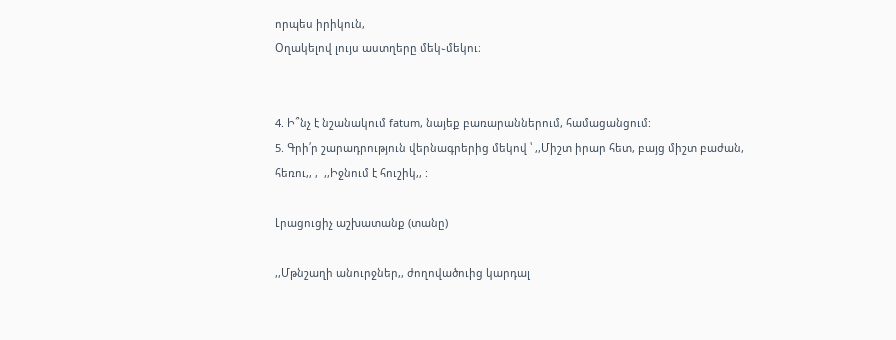որպես իրիկուն,
Օղակելով լույս աստղերը մեկ֊մեկու։


4. Ի՞նչ է նշանակում fatum, նայեք բառարաններում, համացանցում:
5. Գրի՛ր շարադրություն վերնագրերից մեկով ՝ ,,Միշտ իրար հետ, բայց միշտ բաժան, հեռու,, ,  ,,Իջնում է հուշիկ,, :

Լրացուցիչ աշխատանք (տանը)

,,Մթնշաղի անուրջներ,, ժողովածուից կարդալ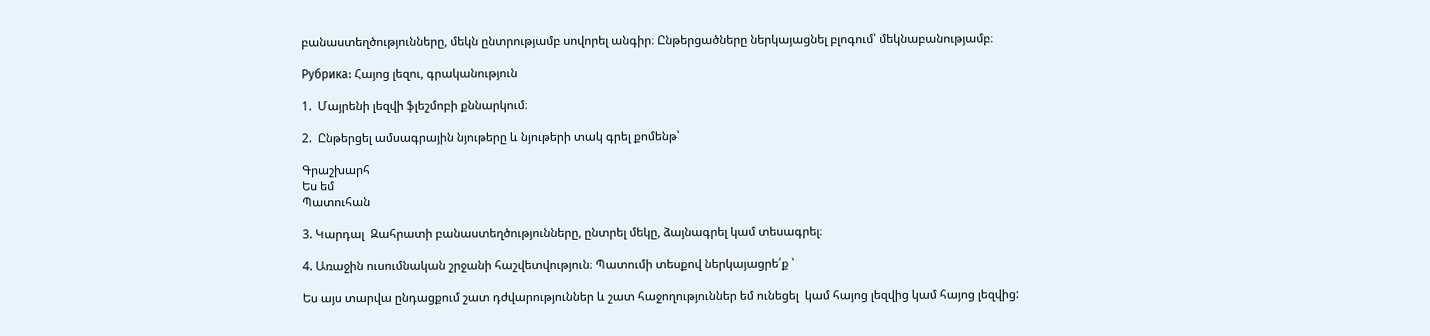բանաստեղծությունները, մեկն ընտրությամբ սովորել անգիր։ Ընթերցածները ներկայացնել բլոգում՝ մեկնաբանությամբ։

Рубрика: Հայոց լեզու, գրականություն

1.  Մայրենի լեզվի ֆլեշմոբի քննարկում։

2.  Ընթերցել ամսագրային նյութերը և նյութերի տակ գրել քոմենթ՝

Գրաշխարհ
Ես եմ
Պատուհան

3. Կարդալ  Զահրատի բանաստեղծությունները, ընտրել մեկը, ձայնագրել կամ տեսագրել։

4. Առաջին ուսումնական շրջանի հաշվետվություն։ Պատումի տեսքով ներկայացրե՛ք ՝

Ես այս տարվա ընդացքում շատ դժվարություններ և շատ հաջողություններ եմ ունեցել  կամ հայոց լեզվից կամ հայոց լեզվից: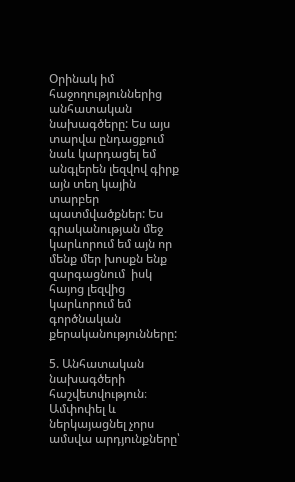Օրինակ իմ հաջողություններից անհատական նախագծերը: Ես այս տարվա ընդացքում նաև կարդացել եմ անգլերեն լեզվով գիրք այն տեղ կային տարբեր պատմվածքներ: Ես գրականության մեջ կարևորում եմ այն որ մենք մեր խոսքն ենք    զարգացնում  իսկ հայոց լեզվից կարևորում եմ գործնական քերականությունները:

5. Անհատական նախագծերի հաշվետվություն։ Ամփոփել և ներկայացնել չորս ամսվա արդյունքները՝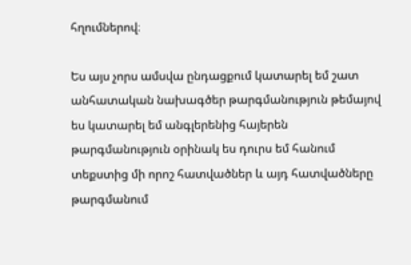հղումներով։

Ես այս չորս ամսվա ընդացքում կատարել եմ շատ անհատական նախագծեր թարգմանություն թեմայով ես կատարել եմ անգլերենից հայերեն թարգմանություն օրինակ ես դուրս եմ հանում տեքստից մի որոշ հատվածներ և այդ հատվածները թարգմանում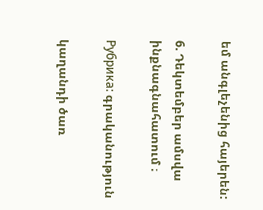եմ անգլեչենից հայերեն:

6. Դեկտեմբեր ամսվա ինքնագնահատում ։

Рубрика: գրականություն

կաղանդի ծառ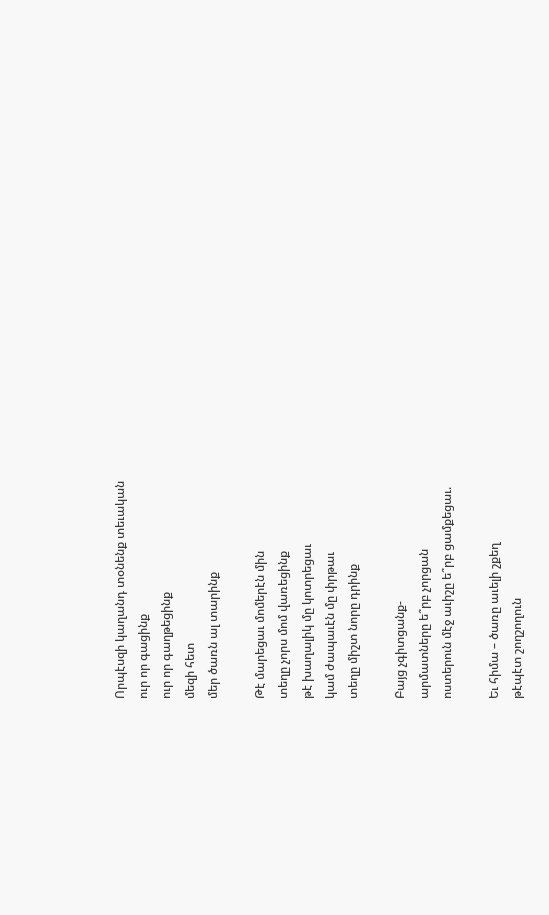Որպէսզի կաղանդ տօնենք տեւական
ուր որ գացինք
ուր որ գաղթեցինք
մեզի հետ
մեր ծառն ալ տարինք

Թէ մարեցաւ մոմերէն մին
տեղը չորս մոմ վառեցինք
թէ խաղալիկ մը կոտրեցաւ
կամ ժապաւէն մը փրթաւ
տեղը միշտ նորը դրինք

Բայց չգիտցանք-
արմատները ե՞րբ չորցան
ոստերուն մէջ աւիշը ե՞րբ ցամքեցաւ.

Եւ հիմա – ծառը աւելի շքեղ
թէպէտ շողշողուն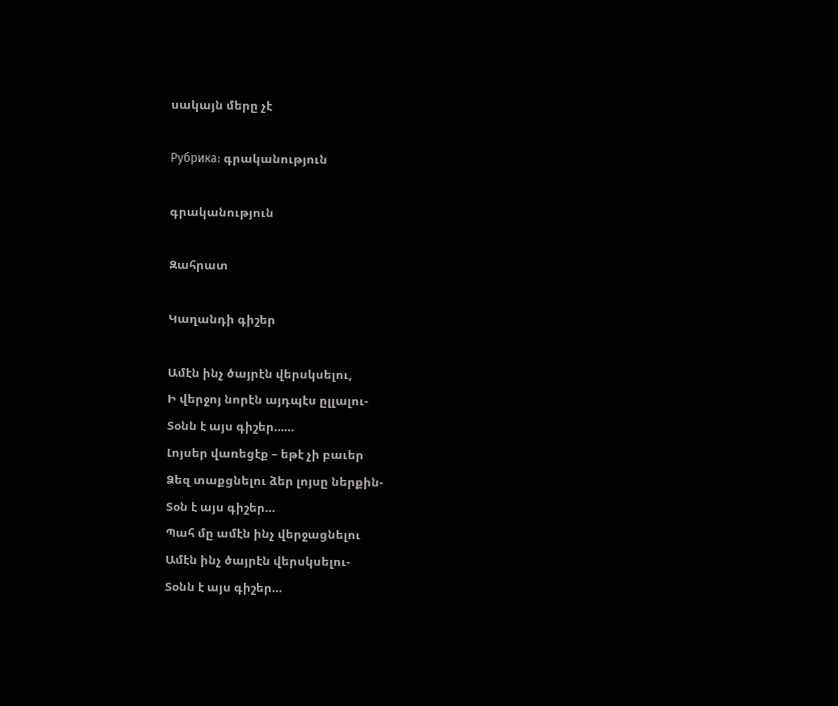սակայն մերը չէ

Рубрика: գրականություն

գրականություն

Զահրատ

Կաղանդի գիշեր

Ամէն ինչ ծայրէն վերսկսելու,
Ի վերջոյ նորէն այդպէս ըլլալու-
Տօնն է այս գիշեր……
Լոյսեր վառեցէք – եթէ չի բաւեր
Ձեզ տաքցնելու ձեր լոյսը ներքին-
Տօն է այս գիշեր…
Պահ մը ամէն ինչ վերջացնելու
Ամէն ինչ ծայրէն վերսկսելու-
Տօնն է այս գիշեր…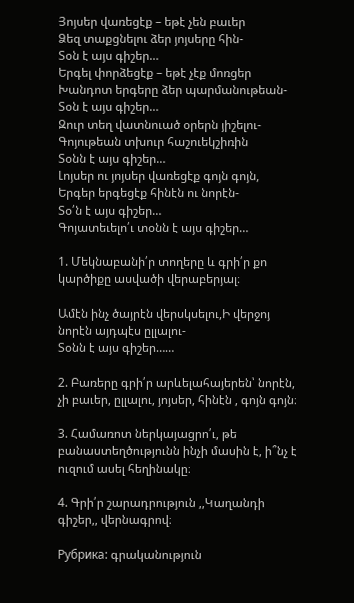Յոյսեր վառեցէք – եթէ չեն բաւեր
Ձեզ տաքցնելու ձեր յոյսերը հին-
Տօն է այս գիշեր…
Երգել փորձեցէք – եթէ չէք մոռցեր
Խանդոտ երգերը ձեր պարմանութեան-
Տօն է այս գիշեր…
Զուր տեղ վատնուած օրերն յիշելու-
Գոյութեան տխուր հաշուեկշիռին
Տօնն է այս գիշեր…
Լոյսեր ու յոյսեր վառեցէք գոյն գոյն,
Երգեր երգեցէք հինէն ու նորէն-
Տօ՛ն է այս գիշեր…
Գոյատեւելո՛ւ տօնն է այս գիշեր…

1. Մեկնաբանի՛ր տողերը և գրի՛ր քո կարծիքը ասվածի վերաբերյալ։

Ամէն ինչ ծայրէն վերսկսելու,Ի վերջոյ նորէն այդպէս ըլլալու-
Տօնն է այս գիշեր……

2. Բառերը գրի՛ր արևելահայերեն՝ նորէն, չի բաւեր, ըլլալու, յոյսեր, հինէն , գոյն գոյն։

3. Համառոտ ներկայացրո՛ւ, թե բանաստեղծությունն ինչի մասին է, ի՞նչ է ուզում ասել հեղինակը։

4. Գրի՛ր շարադրություն ,,Կաղանդի գիշեր,, վերնագրով։

Рубрика: գրականություն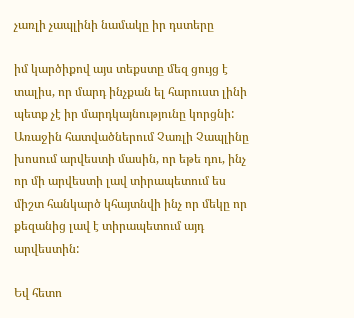չառլի չապլինի նամակը իր դստերը

իմ կարծիքով այս տեքստը մեզ ցույց է տալիս, որ մարդ ինչքան ել հարուստ լինի պետք չէ իր մարդկայնությունը կորցնի: Առաջին հատվածներում Չառլի Չապլինը խոսում արվեստի մասին, որ եթե դու, ինչ որ մի արվեստի լավ տիրապետում ես միշտ հանկարծ կհայտնվի ինչ որ մեկը որ քեզանից լավ է տիրապետում այդ արվեստին:

Եվ հետո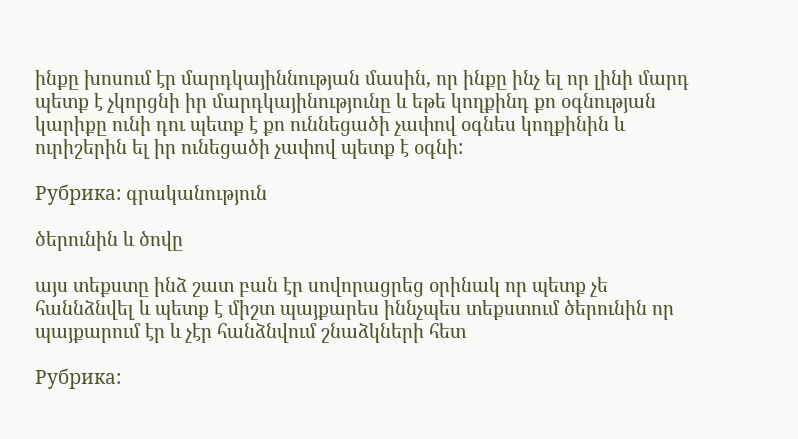ինքը խոսում էր մարդկայիննության մասին, որ ինքը ինչ ել որ լինի մարդ պետք է չկորցնի իր մարդկայինությունը և եթե կողքինդ քո օգնության կարիքը ունի դու պետք է քո ուննեցածի չափով օգնես կողքինին և ուրիշերին ել իր ունեցածի չափով պետք է օգնի:

Рубрика: գրականություն

ծերունին և ծովը

այս տեքստը ինձ շատ բան էր սովորացրեց օրինակ որ պետք չե հաննձնվել և պետք է միշտ պայքարես իննչպես տեքստում ծերունին որ պայքարում էր և չէր հանձնվում շնաձկների հետ

Рубрика: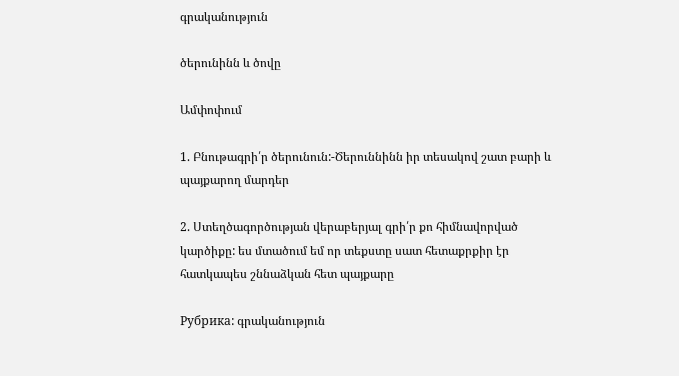գրականություն

ծերունինն և ծովը

Ամփոփում

1. Բնութագրի՛ր ծերունուն:-Ծերուննինն իր տեսակով շատ բարի և պայքարող մարդեր

2. Ստեղծագործության վերաբերյալ գրի՛ր քո հիմնավորված կարծիքը: ես մտածում եմ որ տեքստը սատ հետաքրքիր էր հատկապես շննաձկան հետ պայքարը

Рубрика: գրականություն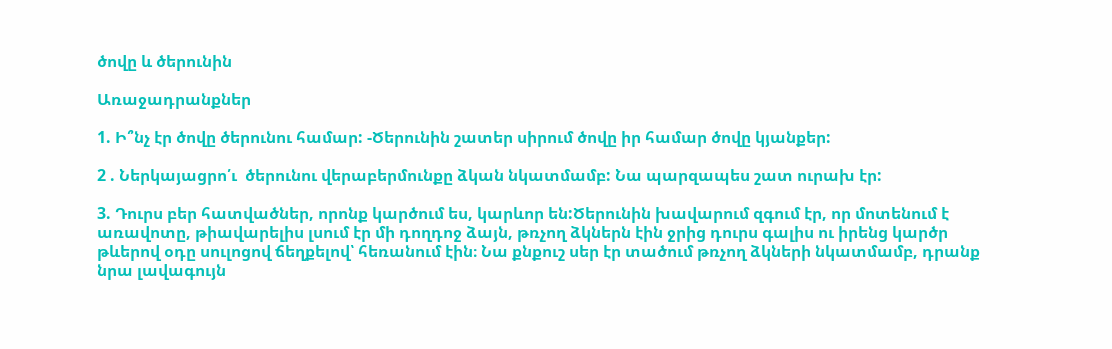ծովը և ծերունին

Առաջադրանքներ

1. Ի՞նչ էր ծովը ծերունու համար: -Ծերունին շատեր սիրում ծովը իր համար ծովը կյանքեր:

2 . Ներկայացրո՛ւ  ծերունու վերաբերմունքը ձկան նկատմամբ: Նա պարզապես շատ ուրախ էր:

3. Դուրս բեր հատվածներ, որոնք կարծում ես, կարևոր են:Ծերունին խավարում զգում էր, որ մոտենում է առավոտը, թիավարելիս լսում էր մի դողդոջ ձայն, թռչող ձկներն էին ջրից դուրս գալիս ու իրենց կարծր թևերով օդը սուլոցով ճեղքելով՝ հեռանում էին։ Նա քնքուշ սեր էր տածում թռչող ձկների նկատմամբ, դրանք նրա լավագույն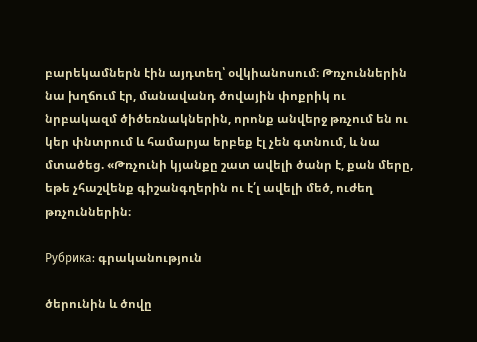բարեկամներն էին այդտեղ՝ օվկիանոսում։ Թռչուններին նա խղճում էր, մանավանդ ծովային փոքրիկ ու նրբակազմ ծիծեռնակներին, որոնք անվերջ թռչում են ու կեր փնտրում և համարյա երբեք էլ չեն գտնում, և նա մտածեց. «Թռչունի կյանքը շատ ավելի ծանր է, քան մերը, եթե չհաշվենք գիշանգղերին ու է՛լ ավելի մեծ, ուժեղ թռչուններին։

Рубрика: գրականություն

ծերունին և ծովը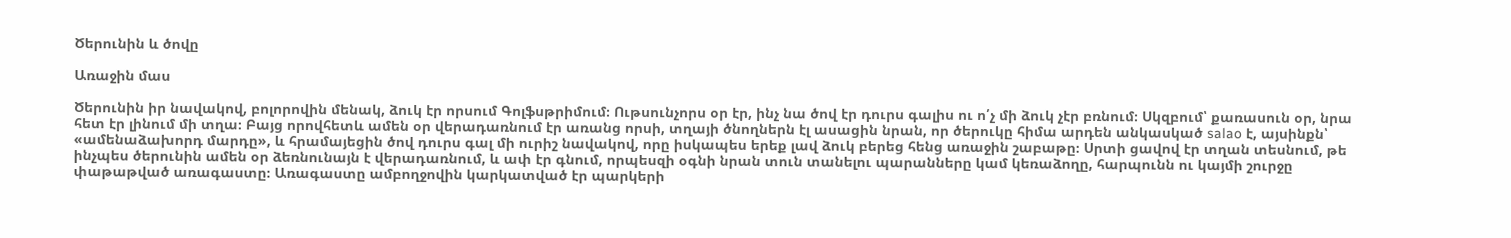Ծերունին և ծովը

Առաջին մաս

Ծերունին իր նավակով, բոլորովին մենակ, ձուկ էր որսում Գոլֆսթրիմում։ Ութսունչորս օր էր, ինչ նա ծով էր դուրս գալիս ու ո՛չ մի ձուկ չէր բռնում։ Սկզբում՝ քառասուն օր, նրա հետ էր լինում մի տղա։ Բայց որովհետև ամեն օր վերադառնում էր առանց որսի, տղայի ծնողներն էլ ասացին նրան, որ ծերուկը հիմա արդեն անկասկած salao է, այսինքն՝ «ամենաձախորդ մարդը», և հրամայեցին ծով դուրս գալ մի ուրիշ նավակով, որը իսկապես երեք լավ ձուկ բերեց հենց առաջին շաբաթը։ Սրտի ցավով էր տղան տեսնում, թե ինչպես ծերունին ամեն օր ձեռնունայն է վերադառնում, և ափ էր գնում, որպեսզի օգնի նրան տուն տանելու պարանները կամ կեռաձողը, հարպունն ու կայմի շուրջը փաթաթված առագաստը։ Առագաստը ամբողջովին կարկատված էր պարկերի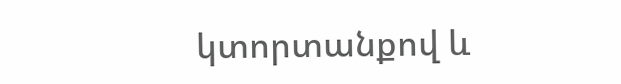կտորտանքով և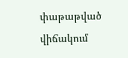փաթաթված վիճակում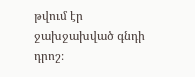թվում էր ջախջախված գնդի դրոշ։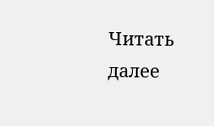Читать далее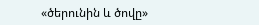«ծերունին և ծովը»